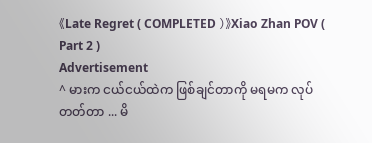《Late Regret ( COMPLETED )》Xiao Zhan POV ( Part 2 )
Advertisement
^ မားက ငယ်ငယ်ထဲက ဖြစ်ချင်တာကို မရမက လုပ်တတ်တာ ... မိ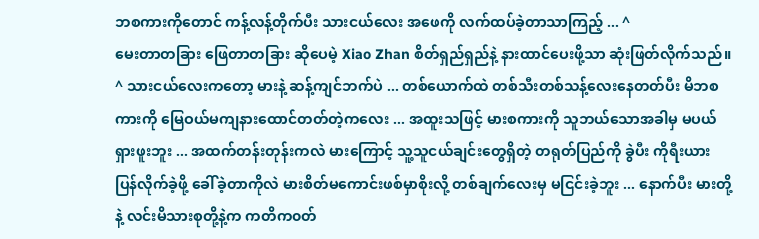ဘစကားကိုတောင် ကန့်လန့်တိုက်ပီး သားငယ်လေး အဖေကို လက်ထပ်ခဲ့တာသာကြည့် ... ^
မေးတာတခြား ဖြေတာတခြား ဆိုပေမဲ့ Xiao Zhan စိတ်ရှည်ရှည်နဲ့ နားထာင်ပေးဖို့သာ ဆုံးဖြတ်လိုက်သည်။
^ သားငယ်လေးကတော့ မားနဲ့ ဆန့်ကျင်ဘက်ပဲ ... တစ်ယောက်ထဲ တစ်သီးတစ်သန့်လေးနေတတ်ပီး မိဘစကားကို မြေဝယ်မကျနားထောင်တတ်တဲ့ကလေး ... အထူးသဖြင့် မားစကားကို သူဘယ်သောအခါမှ မပယ်ရှားဖူးဘူး ... အထက်တန်းတုန်းကလဲ မားကြောင့် သူ့သူငယ်ချင်းတွေရှိတဲ့ တရုတ်ပြည်ကို ခွဲပီး ကိုရီးယား ပြန်လိုက်ခဲ့ဖို့ ခေါ်ခဲ့တာကိုလဲ မားစိတ်မကောင်းဖစ်မှာစိုးလို့ တစ်ချက်လေးမှ မငြင်းခဲ့ဘူး ... နောက်ပီး မားတို့ နဲ့ လင်းမိသားစုတို့နဲ့က ကတိက၀တ်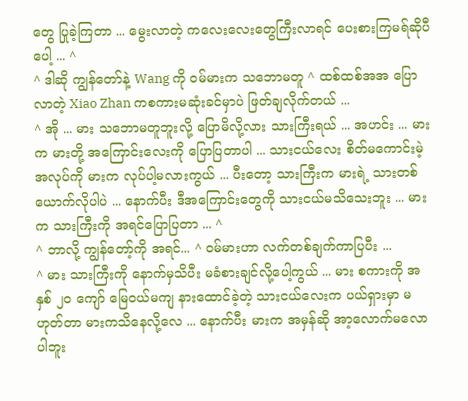တွေ ပြုခဲ့ကြတာ ... မွေးလာတဲ့ ကလေးလေးတွေကြီးလာရင် ပေးစားကြမရ်ဆိုပီပေါ့ ... ^
^ ဒါဆို ကျွန်တော်နဲ့ Wang ကို ၀မ်မားက သဘောမတူ ^ ထစ်ထစ်အအ ပြောလာတဲ့ Xiao Zhan ကစကားမဆုံးခင်မှာပဲ ဖြတ်ချလိုက်တယ် ...
^ အို ... မား သဘောမတူဘူးလို့ ပြောမိလို့လား သားကြီးရယ် ... အဟင်း ... မားက မားတို့ အကြောင်းလေးကို ပြောပြတာပါ ... သားငယ်လေး စိတ်မကောင်းမဲ့အလုပ်ကို မားက လုပ်ပါ့မလားကွယ် ... ပီးတော့ သားကြီးက မားရဲ့ သားတစ်ယောက်လိုပါပဲ ... နောက်ပီး ဒီအကြောင်းတွေကို သားငယ်မသိသေးဘူး ... မားက သားကြီးကို အရင်ပြောပြတာ ... ^
^ ဘာလို့ ကျွန်တော့်ကို အရင်... ^ ၀မ်မားဟာ လက်တစ်ချက်ကာပြပီး ...
^ မား သားကြီးကို နောက်မှသိပီး မခံစားချင်လို့ပေါ့ကွယ် ... မား စကားကို အနှစ် ၂၀ ကျော် မြေ၀ယ်မကျ နားထောင်ခဲ့တဲ့ သားငယ်လေးက ပယ်ရှားမှာ မဟုတ်တာ မားကသိနေလို့လေ ... နောက်ပီး မားက အမှန်ဆို အာ့လောက်မလောပါဘူး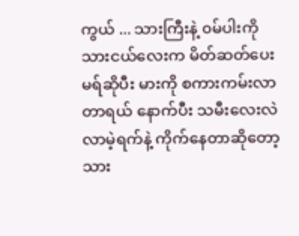ကွယ် ... သားကြီးနဲ့ ၀မ်ပါးကို သားငယ်လေးက မိတ်ဆတ်ပေးမရ်ဆိုပီး မားကို စကားကမ်းလာတာရယ် နောက်ပီး သမီးလေးလဲ လာမဲ့ရက်နဲ့ ကိုက်နေတာဆိုတော့ သား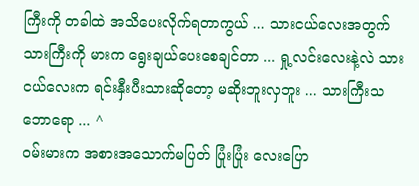ကြီးကို တခါထဲ အသိပေးလိုက်ရတာကွယ် ... သားငယ်လေးအတွက် သားကြီးကို မားက ရွေးချယ်ပေးစေချင်တာ ... ရှု့လင်းလေးနဲ့လဲ သားငယ်လေးက ရင်းနှီးပီးသားဆိုတော့ မဆိုးဘူးလှဘူး ... သားကြီးသဘောရော ... ^
၀မ်းမားက အစားအသောက်မပြတ် ပြုံးပြုံး လေးပြော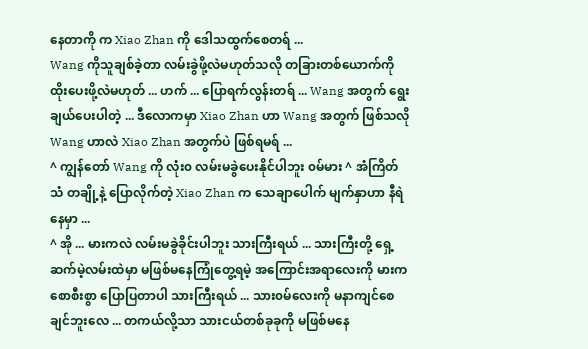နေတာကို က Xiao Zhan ကို ဒေါသထွက်စေတရ် ...
Wang ကိုသူချစ်ခဲ့တာ လမ်းခွဲဖို့လဲမဟုတ်သလို တခြားတစ်ယောက်ကို ထိုးပေးဖို့လဲမဟုတ် ... ဟက် ... ပြောရက်လွန်းတရ် ... Wang အတွက် ရွေးချယ်ပေးပါတဲ့ ... ဒီလောကမှာ Xiao Zhan ဟာ Wang အတွက် ဖြစ်သလို Wang ဟာလဲ Xiao Zhan အတွက်ပဲ ဖြစ်ရမရ် ...
^ ကျွန်တော် Wang ကို လုံး၀ လမ်းမခွဲပေးနိုင်ပါဘူး ၀မ်မား ^ အံကြိတ်သံ တချို့နဲ့ ပြောလိုက်တဲ့ Xiao Zhan က သေချာပေါက် မျက်နှာဟာ နီရဲနေမှာ ...
^ အို ... မားကလဲ လမ်းမခွဲခိုင်းပါဘူး သားကြီးရယ် ... သားကြီးတို့ ရှေ့ဆက်မဲ့လမ်းထဲမှာ မဖြစ်မနေကြုံတွေ့ရမဲ့ အကြောင်းအရာလေးကို မားကစောစီးစွာ ပြောပြတာပါ သားကြီးရယ် ... သား၀မ်လေးကို မနာကျင်စေချင်ဘူးလေ ... တကယ်လို့သာ သားငယ်တစ်ခုခုကို မဖြစ်မနေ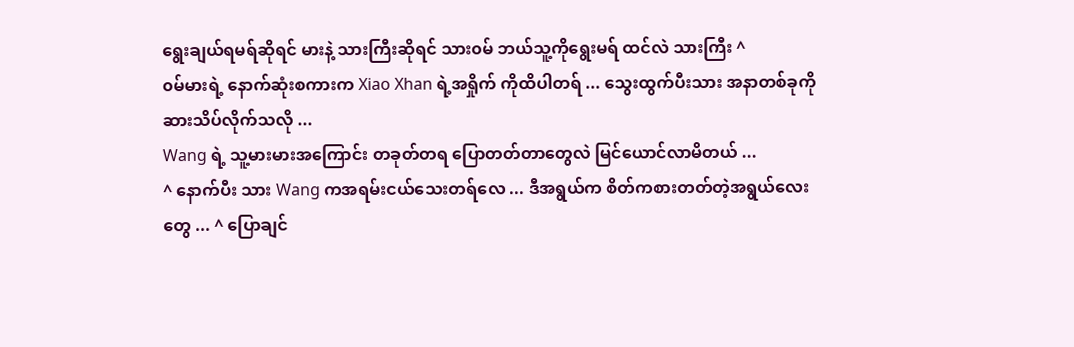ရွေးချယ်ရမရ်ဆိုရင် မားနဲ့ သားကြီးဆိုရင် သား၀မ် ဘယ်သူ့ကိုရွေးမရ် ထင်လဲ သားကြီး ^
၀မ်မားရဲ့ နောက်ဆုံးစကားက Xiao Xhan ရဲ့အရှိုက် ကိုထိပါတရ် ... သွေးထွက်ပီးသား အနာတစ်ခုကို ဆားသိပ်လိုက်သလို ...
Wang ရဲ့ သူ့မားမားအကြောင်း တခုတ်တရ ပြောတတ်တာတွေလဲ မြင်ယောင်လာမိတယ် ...
^ နောက်ပီး သား Wang ကအရမ်းငယ်သေးတရ်လေ ... ဒီအရွယ်က စိတ်ကစားတတ်တဲ့အရွယ်လေးတွေ ... ^ ပြောချင်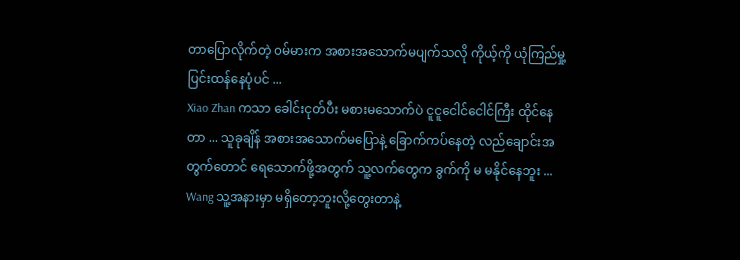တာပြောလိုက်တဲ့ ၀မ်မားက အစားအသောက်မပျက်သလို ကိုယ့်ကို ယုံကြည်မှု့ပြင်းထန်နေပုံပင် ...
Xiao Zhan ကသာ ခေါင်းငုတ်ပီး မစားမသောက်ပဲ ငူငူငေါင်ငေါင်ကြီး ထိုင်နေတာ ... သူခုချိန် အစားအသောက်မပြောနဲ့ ခြောက်ကပ်နေတဲ့ လည်ချောင်းအတွက်တောင် ရေသောက်ဖို့အတွက် သူ့လက်တွေက ခွက်ကို မ မနိုင်နေဘူး ...
Wang သူ့အနားမှာ မရှိတော့ဘူးလို့တွေးတာနဲ့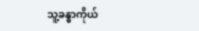သူ့ခန္ဓာကိုယ်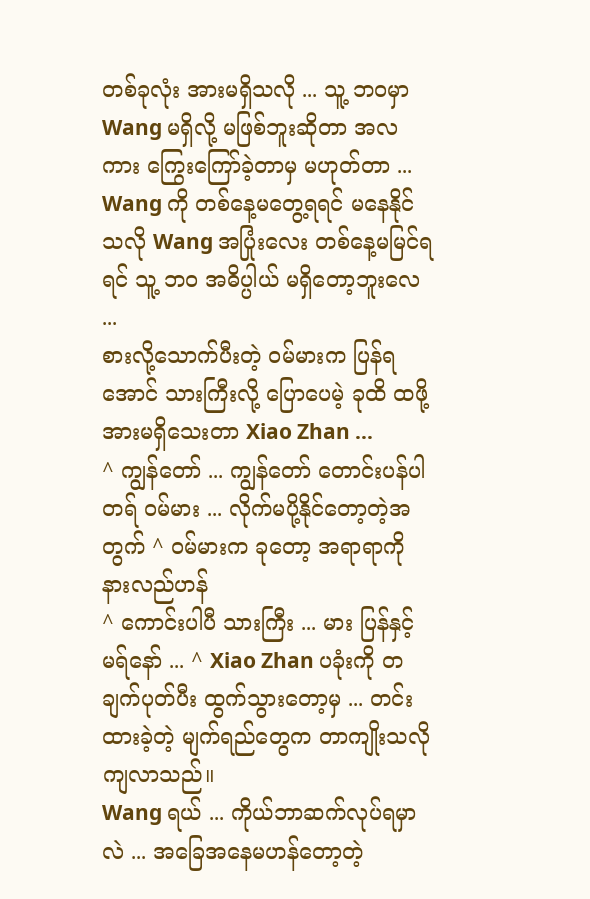တစ်ခုလုံး အားမရှိသလို ... သူ့ ဘ၀မှာ Wang မရှိလို့ မဖြစ်ဘူးဆိုတာ အလကား ကြွေးကြော်ခဲ့တာမှ မဟုတ်တာ ...
Wang ကို တစ်နေ့မတွေ့ရရင် မနေနိုင်သလို Wang အပြုံးလေး တစ်နေ့မမြင်ရရင် သူ့ ဘ၀ အဓိပ္ပါယ် မရှိတော့ဘူးလေ ...
စားလို့သောက်ပီးတဲ့ ၀မ်မားက ပြန်ရအောင် သားကြီးလို့ ပြောပေမဲ့ ခုထိ ထဖို့အားမရှိသေးတာ Xiao Zhan ...
^ ကျွန်တော် ... ကျွန်တော် တောင်းပန်ပါတရ် ၀မ်မား ... လိုက်မပို့နိုင်တော့တဲ့အတွက် ^ ၀မ်မားက ခုတော့ အရာရာကို နားလည်ဟန်
^ ကောင်းပါပီ သားကြီး ... မား ပြန်နှင့်မရ်နော် ... ^ Xiao Zhan ပခုံးကို တချက်ပုတ်ပီး ထွက်သွားတော့မှ ... တင်းထားခဲ့တဲ့ မျက်ရည်တွေက တာကျိုးသလို ကျလာသည်။
Wang ရယ် ... ကိုယ်ဘာဆက်လုပ်ရမှာလဲ ... အခြေအနေမဟန်တော့တဲ့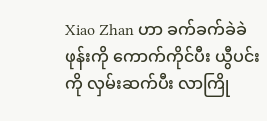Xiao Zhan ဟာ ခက်ခက်ခဲခဲ ဖုန်းကို ကောက်ကိုင်ပီး ယွီပင်းကို လှမ်းဆက်ပီး လာကြို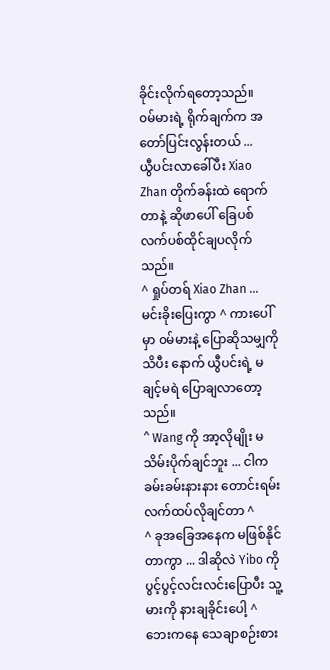ခိုင်းလိုက်ရတော့သည်။
၀မ်မားရဲ့ ရိုက်ချက်က အတော်ပြင်းလွန်းတယ် ...
ယွီပင်းလာခေါ်ပီး Xiao Zhan တိုက်ခန်းထဲ ရောက်တာနဲ့ ဆိုဖာပေါ် ခြေပစ် လက်ပစ်ထိုင်ချပလိုက်သည်။
^ ရှုပ်တရ် Xiao Zhan ... မင်းခိုးပြေးကွာ ^ ကားပေါ်မှာ ၀မ်မားနဲ့ ပြောဆိုသမျှကို သိပီး နောက် ယွီပင်းရဲ့ မချင့်မရဲ ပြောချလာတော့သည်။
^ Wang ကို အာ့လိုမျိုး မသိမ်းပိုက်ချင်ဘူး ... ငါကခမ်းခမ်းနားနား တောင်းရမ်းလက်ထပ်လိုချင်တာ ^
^ ခုအခြေအနေက မဖြစ်နိုင်တာကွာ ... ဒါဆိုလဲ Yibo ကိုပွင့်ပွင့်လင်းလင်းပြောပီး သူ့မားကို နားချခိုင်းပေါ့ ^
ဘေးကနေ သေချာစဉ်းစား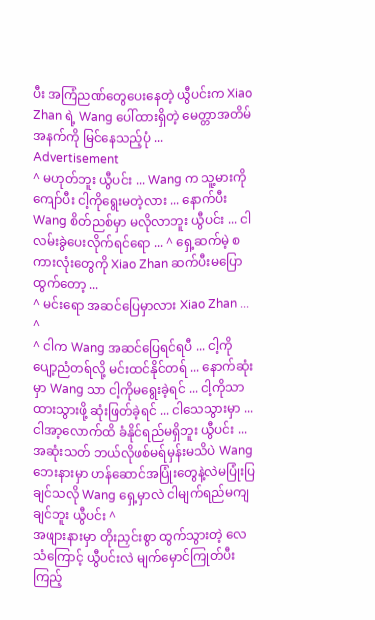ပီး အကြံညဏ်တွေပေးနေတဲ့ ယွီပင်းက Xiao Zhan ရဲ့ Wang ပေါ်ထားရှိတဲ့ မေတ္တာအတိမ်အနက်ကို မြင်နေသည့်ပုံ ...
Advertisement
^ မဟုတ်ဘူး ယွီပင်း ... Wang က သူ့မားကို ကျော်ပီး ငါ့ကိုရွေးမတဲ့လား ... နောက်ပီး Wang စိတ်ညစ်မှာ မလိုလာဘူး ယွီပင်း ... ငါ လမ်းခွဲပေးလိုက်ရင်ရော ... ^ ရှေ့ဆက်မဲ့ စကားလုံးတွေကို Xiao Zhan ဆက်ပီးမပြောထွက်တော့ ...
^ မင်းရော အဆင်ပြေမှာလား Xiao Zhan ... ^
^ ငါက Wang အဆင်ပြေရင်ရပီ ... ငါ့ကို ပျော့ညံတရ်လို့ မင်းထင်နိုင်တရ် ... နောက်ဆုံးမှာ Wang သာ ငါ့ကိုမရွေးခဲ့ရင် ... ငါ့ကိုသာ ထားသွားဖို့ ဆုံးဖြတ်ခဲ့ရင် ... ငါသေသွားမှာ ... ငါအာ့လောက်ထိ ခံနိုင်ရည်မရှိဘူး ယွီပင်း ... အဆုံးသတ် ဘယ်လိုဖစ်မရ်မှန်းမသိပဲ Wang ဘေးနားမှာ ဟန်ဆောင်အပြုံးတွေနဲ့လဲမပြုံးပြချင်သလို Wang ရှေ့မှာလဲ ငါမျက်ရည်မကျချင်ဘူး ယွီပင်း ^
အဖျားနားမှာ တိုးညှင်းစွာ ထွက်သွားတဲ့ လေသံကြောင့် ယွီပင်းလဲ မျက်မှောင်ကြုတ်ပီး ကြည့်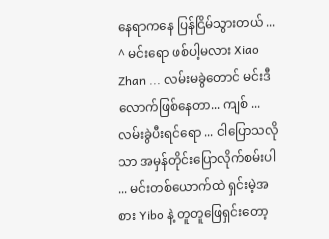နေရာကနေ ပြန်ငြိမ်သွားတယ် ...
^ မင်းရော ဖစ်ပါ့မလား Xiao Zhan ... လမ်းမခွဲတောင် မင်းဒီလောက်ဖြစ်နေတာ... ကျစ် ... လမ်းခွဲပီးရင်ရော ... ငါပြောသလိုသာ အမှန်တိုင်းပြောလိုက်စမ်းပါ ... မင်းတစ်ယောက်ထဲ ရှင်းမဲ့အစား Yibo နဲ့ တူတူဖြေရှင်းတော့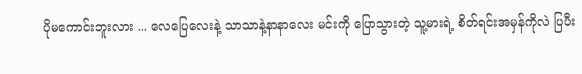ပိုမကောင်းဘူးလား ... လေပြေလေးနဲ့ သာသာနဲ့နာနာလေး မင်းကို ပြောသွားတဲ့ သူ့မားရဲ့ စိတ်ရင်းအမှန်ကိုလဲ ပြပီး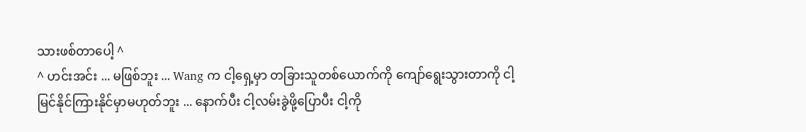သားဖစ်တာပေါ့ ^
^ ဟင်းအင်း ... မဖြစ်ဘူး ... Wang က ငါ့ရှေ့မှာ တခြားသူတစ်ယောက်ကို ကျော်ရွေးသွားတာကို ငါ့မြင်နိုင်ကြားနိုင်မှာမဟုတ်ဘူး ... နောက်ပီး ငါ့လမ်းခွဲဖို့ပြောပီး ငါ့ကို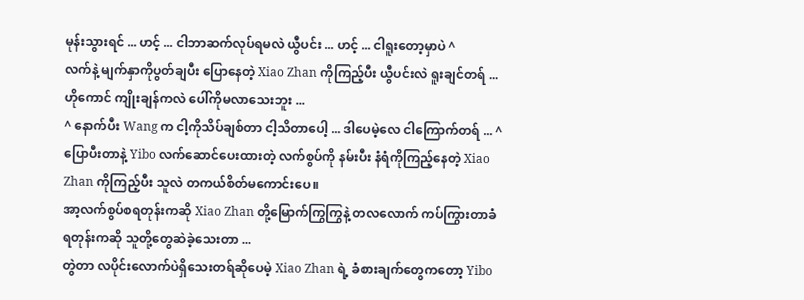မုန်းသွားရင် ... ဟင့် ... ငါဘာဆက်လုပ်ရမလဲ ယွီပင်း ... ဟင့် ... ငါရူးတော့မှာပဲ ^
လက်နဲ့ မျက်နှာကိုပွတ်ချပီး ပြောနေတဲ့ Xiao Zhan ကိုကြည့်ပီး ယွီပင်းလဲ ရူးချင်တရ် ... ဟိုကောင် ကျိုးချန်ကလဲ ပေါ်ကိုမလာသေးဘူး ...
^ နောက်ပီး Wang က ငါ့ကိုသိပ်ချစ်တာ ငါ့သိတာပေါ့ ... ဒါပေမဲ့လေ ငါကြောက်တရ် ... ^ ပြောပီးတာနဲ့ Yibo လက်ဆောင်ပေးထားတဲ့ လက်စွပ်ကို နမ်းပီး နံရံကိုကြည့်နေတဲ့ Xiao Zhan ကိုကြည့်ပီး သူလဲ တကယ်စိတ်မကောင်းပေ။
အာ့လက်စွပ်စရတုန်းကဆို Xiao Zhan တို့မြောက်ကြွကြွနဲ့ တလလောက် ကပ်ကြွားတာခံရတုန်းကဆို သူတို့တွေဆဲခဲ့သေးတာ ...
တွဲတာ လပိုင်းလောက်ပဲရှိသေးတရ်ဆိုပေမဲ့ Xiao Zhan ရဲ့ ခံစားချက်တွေကတော့ Yibo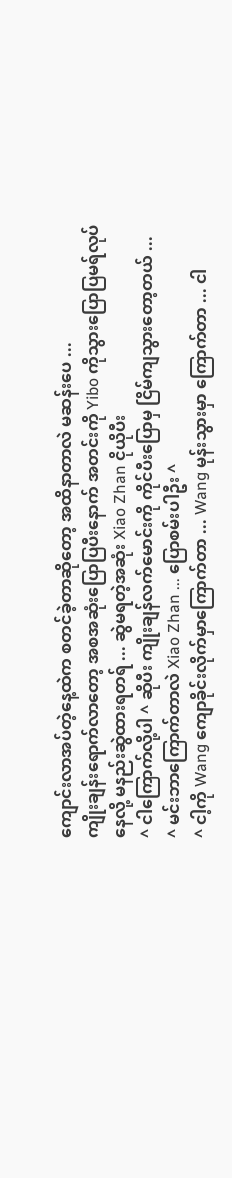ကျောင်းလာအပ်တဲ့နေ့ထဲက စတင်ခဲ့တာဆိုတော့ အထိနာတာလဲ မဆန်းပေ ...
ကျိုးချန်းရောက်လာတော့ အစအဆုံးပြောပြပီးနောက် အတင်းကို Yibo ကိုသွားပြောပြမရ်လုပ်နေလို့ မနည်းဆွဲထားရတရ် ... ဆွဲမရတဲ့အဆုံး Xiao Zhan ငိုယိုပီး
^ ငါကြောက်လို့ပါ ^ ဆိုပီး ကျိုးချန်လက်မောင်းကို ကိုင်ပီးပြောမှ ငြိမ်ကျသွားတော့တယ် ...
^ မင်းဘာကြောက်တာလဲ Xiao Zhan ... ပြောစမ်းပါဦး ^
^ ငါ့ကို Wang ကျောခိုင်းလိုက်မှာကြောက်တာ ... Wang မုန်းသွားမှာ ကြောက်တာ ... ငါ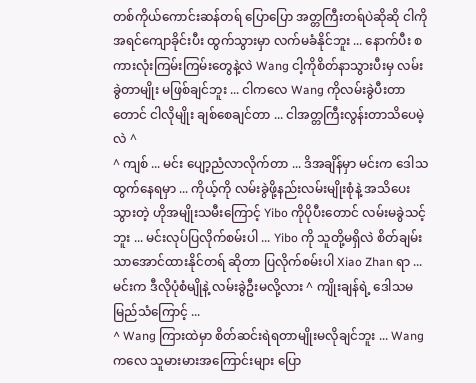တစ်ကိုယ်ကောင်းဆန်တရ် ပြောပြော အတ္တကြီးတရ်ပဲဆိုဆို ငါကို အရင်ကျောခိုင်းပီး ထွက်သွားမှာ လက်မခံနိုင်ဘူး ... နောက်ပီး စကားလုံးကြမ်းကြမ်းတွေနဲ့လဲ Wang ငါ့ကိုစိတ်နာသွားပီးမှ လမ်းခွဲတာမျိုး မဖြစ်ချင်ဘူး ... ငါကလေ Wang ကိုလမ်းခွဲပီးတာတောင် ငါလိုမျိုး ချစ်စေချင်တာ ... ငါအတ္တကြီးလွန်းတာသိပေမဲ့လဲ ^
^ ကျစ် ... မင်း ပျော့ညံလာလိုက်တာ ... ဒိအချိန်မှာ မင်းက ဒေါသထွက်နေရမှာ ... ကိုယ့်ကို လမ်းခွဲဖို့နည်းလမ်းမျိုးစုံနဲ့ အသိပေးသွားတဲ့ ဟိုအမျိုးသမီးကြောင့် Yibo ကိုပိုပီးတောင် လမ်းမခွဲသင့်ဘူး ... မင်းလုပ်ပြလိုက်စမ်းပါ ... Yibo ကို သူတို့မရှိလဲ စိတ်ချမ်းသာအောင်ထားနိုင်တရ် ဆိုတာ ပြလိုက်စမ်းပါ Xiao Zhan ရာ ... မင်းက ဒီလိုပုံစံမျိုနဲ့ လမ်းခွဲဦးမလို့လား ^ ကျိုးချန်ရဲ့ ဒေါသမမြည်သံကြောင့် ...
^ Wang ကြားထဲမှာ စိတ်ဆင်းရဲရတာမျိုးမလိုချင်ဘူး ... Wang ကလေ သူမားမားအကြောင်းများ ပြော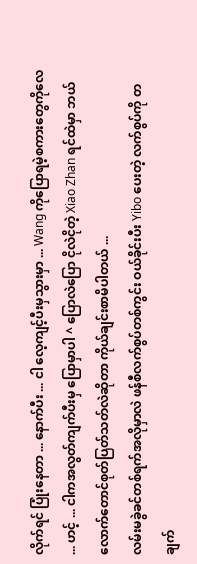လိုက်ရင် ပြုံးနေတာ ... နောက်ပီး ... ငါ လေ့ကျင့်ပီးမှသွားမှာ ... Wang ကိုပြောရမဲ့စကားတွေကိုလေ ... ဟင့် ... ငါကအလွတ်ကျက်ပီးမှ ပြောမှာပါ ^ ပြောလဲပြော ငိုလဲငိုတဲ့ Xiao Zhan ရင်ထဲမှာ ဘယ်လောက်တောင်စုတ်ပြတ်သတ်လဲဆိုတာ ကိုယ်ချင်းစာမိပါတယ် ...
လမ်းမခွဲခင်တစ်ရက်အလိုမှာလဲ ဖန်စီလက်စွပ်တစ်ကွင်း ဝယ်ခိုင်းပီး Yibo ပေးတဲ့ လက်စွပ်ကို တချက်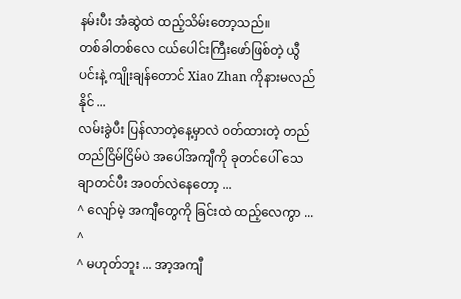နမ်းပီး အံဆွဲထဲ ထည့်သိမ်းတော့သည်။
တစ်ခါတစ်လေ ငယ်ပေါင်းကြီးဖော်ဖြစ်တဲ့ ယွီပင်းနဲ့ ကျိုးချန်တောင် Xiao Zhan ကိုနားမလည်နိုင် ...
လမ်းခွဲပီး ပြန်လာတဲ့နေ့မှာလဲ ၀တ်ထားတဲ့ တည်တည်ငြိမ်ငြိမ်ပဲ အပေါ်အကျီကို ခုတင်ပေါ် သေချာတင်ပီး အ၀တ်လဲနေတော့ ...
^ လျော်မဲ့ အကျီတွေကို ခြင်းထဲ ထည့်လေကွာ ... ^
^ မဟုတ်ဘူး ... အာ့အကျီ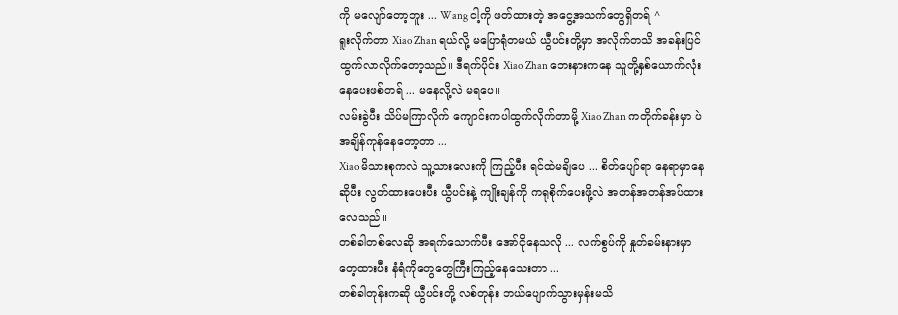ကို မလျော်တော့ဘူး ... Wang ငါ့ကို ဖတ်ထားတဲ့ အငွေ့အသက်တွေရှိတရ် ^
ရူးလိုက်တာ Xiao Zhan ရယ်လို့ မပြောရုံတမယ် ယွီပင်းတို့မှာ အလိုက်တသိ အခန်းပြင်ထွက်လာလိုက်တော့သည်။ ဒီရက်ပိုင်း Xiao Zhan ဘေးနားကနေ သူတို့နှစ်ယောက်လုံး နေပေးဖစ်တရ် ... မနေလို့လဲ မရပေ။
လမ်းခွဲပီး သိပ်မကြာလိုက် ကျောင်းကပါထွက်လိုက်တာမို့ Xiao Zhan ကတိုက်ခန်းမှာ ပဲအချိန်ကုန်နေတော့တာ ...
Xiao မိသားစုကလဲ သူ့သားလေးကို ကြည့်ပီး ရင်ထဲမချိပေ ... စိတ်ပျော်ရာ နေရာမှာနေ ဆိုပီး လွတ်ထားပေးပီး ယွီပင်းနဲ့ ကျိုးချန်ကို ကရုစိုက်ပေးဖို့လဲ အတန်အတန်အပ်ထားလေသည်။
တစ်ခါတစ်လေဆို အရက်သောက်ပီး အော်ငိုနေသလို ... လက်စွပ်ကို နှုတ်ခမ်းနားမှာ တေ့ထားပီး နံရံကိုတွေတွေကြီးကြည့်နေသေးတာ ...
တစ်ခါတုန်းကဆို ယွီပင်းတို့ လစ်တုန်း ဘယ်ပျောက်သွားမှန်းမသိ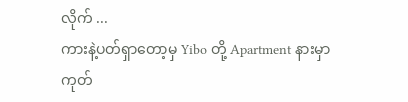လိုက် ...
ကားနဲ့ပတ်ရှာတော့မှ Yibo တို့ Apartment နားမှာ ကုတ်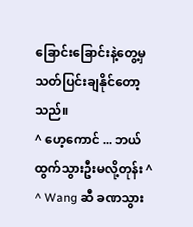ခြောင်းခြောင်းနဲ့တွေ့မှ သတ်ပြင်းချနိုင်တော့သည်။
^ ဟေ့ကောင် ... ဘယ်ထွက်သွားဦးမလို့တုန်း ^
^ Wang ဆီ ခဏသွား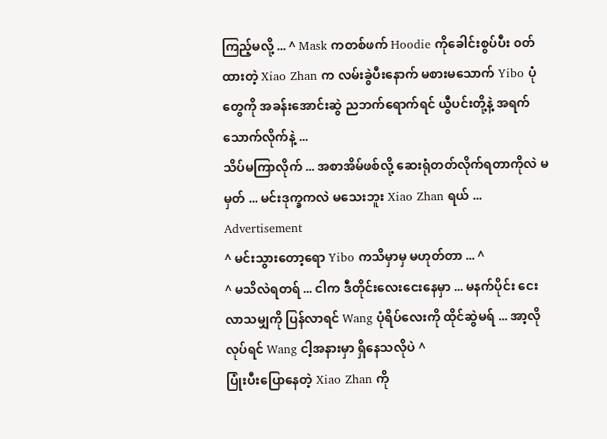ကြည့်မလို့ ... ^ Mask ကတစ်ဖက် Hoodie ကိုခေါင်းစွပ်ပီး ၀တ်ထားတဲ့ Xiao Zhan က လမ်းခွဲပီးနောက် မစားမသောက် Yibo ပုံတွေကို အခန်းအောင်းဆွဲ ညဘက်ရောက်ရင် ယွီပင်းတို့နဲ့ အရက်သောက်လိုက်နဲ့ ...
သိပ်မကြာလိုက် ... အစာအိမ်ဖစ်လို့ ဆေးရုံတတ်လိုက်ရတာကိုလဲ မမှတ် ... မင်းဒုက္ခကလဲ မသေးဘူး Xiao Zhan ရယ် ...
Advertisement
^ မင်းသွားတော့ရော Yibo ကသိမှာမှ မဟုတ်တာ ... ^
^ မသိလဲရတရ် ... ငါက ဒီတိုင်းလေးငေးနေမှာ ... မနက်ပိုင်း ငေးလာသမျှကို ပြန်လာရင် Wang ပုံရိပ်လေးကို ထိုင်ဆွဲမရ် ... အာ့လိုလုပ်ရင် Wang ငါ့အနားမှာ ရှိနေသလိုပဲ ^
ပြုံးပီးပြောနေတဲ့ Xiao Zhan ကို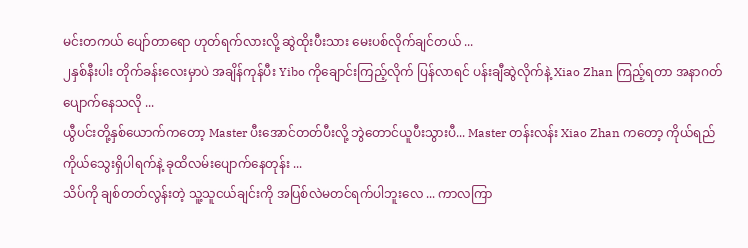မင်းတကယ် ပျော်တာရော ဟုတ်ရက်လားလို့ ဆွဲထိုးပီးသား မေးပစ်လိုက်ချင်တယ် ...
၂နှစ်နီးပါး တိုက်ခန်းလေးမှာပဲ အချိန်ကုန်ပီး Yibo ကိုချောင်းကြည့်လိုက် ပြန်လာရင် ပန်းချီဆွဲလိုက်နဲ့ Xiao Zhan ကြည့်ရတာ အနာဂတ်ပျောက်နေသလို ...
ယွီပင်းတို့နှစ်ယောက်ကတော့ Master ပီးအောင်တတ်ပီးလို့ ဘွဲတောင်ယူပီးသွားပီ... Master တန်းလန်း Xiao Zhan ကတော့ ကိုယ်ရည်ကိုယ်သွေးရှိပါရက်နဲ့ ခုထိလမ်းပျောက်နေတုန်း ...
သိပ်ကို ချစ်တတ်လွန်းတဲ့ သူ့သူငယ်ချင်းကို အပြစ်လဲမတင်ရက်ပါဘူးလေ ... ကာလကြာ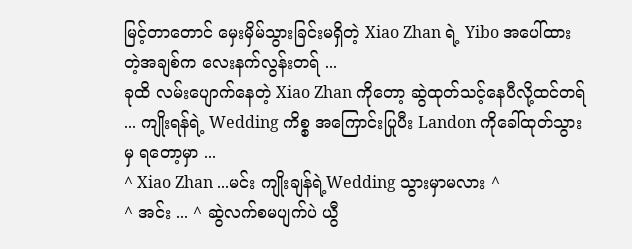မြင့်တာတောင် မှေးမှိမ်သွားခြင်းမရှိတဲ့ Xiao Zhan ရဲ့ Yibo အပေါ်ထားတဲ့အချစ်က လေးနက်လွန်းတရ် ...
ခုထိ လမ်းပျောက်နေတဲ့ Xiao Zhan ကိုတော့ ဆွဲထုတ်သင့်နေပီလို့ထင်တရ် ... ကျိုးရန်ရဲ့ Wedding ကိစ္စ အကြောင်းပြုပီး Landon ကိုခေါ်ထုတ်သွားမှ ရတော့မှာ ...
^ Xiao Zhan ...မင်း ကျိုးချန်ရဲ့Wedding သွားမှာမလား ^
^ အင်း ... ^ ဆွဲလက်စမပျက်ပဲ ယွီ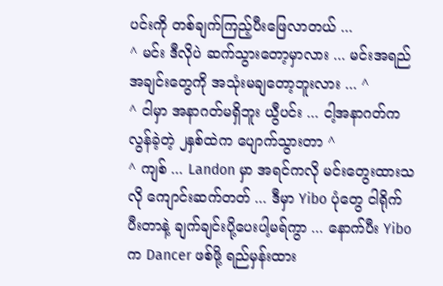ပင်းကို တစ်ချက်ကြည့်ပီးဖြေလာတယ် ...
^ မင်း ဒီလိုပဲ ဆက်သွားတော့မှာလား ... မင်းအရည်အချင်းတွေကို အသုံးမချတော့ဘူးလား ... ^
^ ငါမှာ အနာဂတ်မရှိဘူး ယွီပင်း ... ငါ့အနာဂတ်က လွန်ခဲ့တဲ့ ၂နှစ်ထဲက ပျောက်သွားတာ ^
^ ကျစ် ... Landon မှာ အရင်ကလို မင်းတွေးထားသလို ကျောင်းဆက်တတ် ... ဒီမှာ Yibo ပုံတွေ ငါရိုက်ပီးတာနဲ့ ချက်ချင်းပို့ပေးပါ့မရ်ကွာ ... နောက်ပီး Yibo က Dancer ဖစ်ဖို့ ရည်မှန်းထား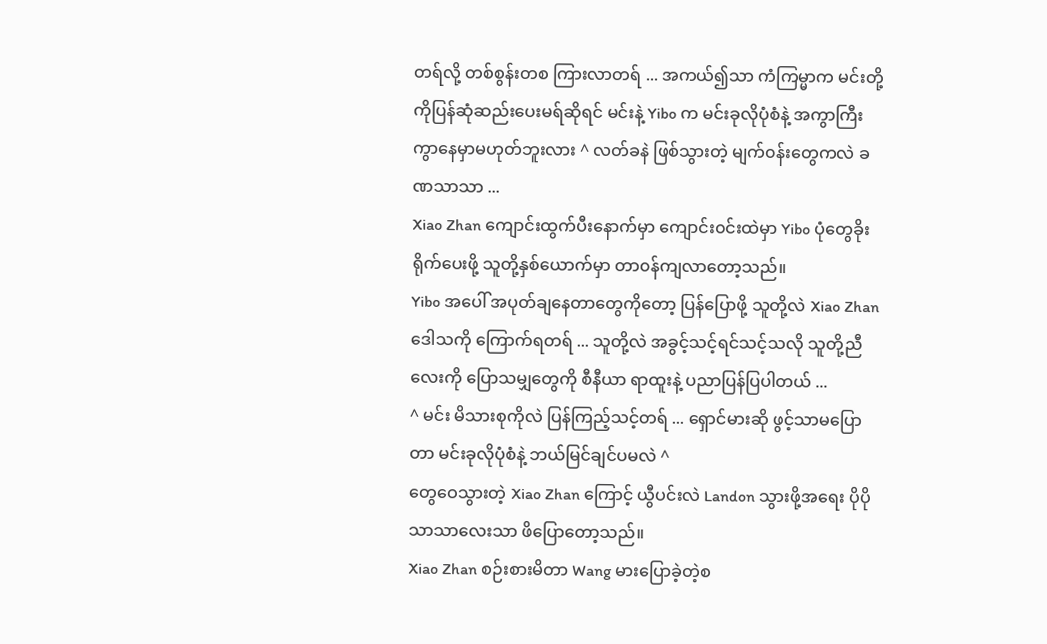တရ်လို့ တစ်စွန်းတစ ကြားလာတရ် ... အကယ်၍သာ ကံကြမ္မာက မင်းတို့ကိုပြန်ဆုံဆည်းပေးမရ်ဆိုရင် မင်းနဲ့ Yibo က မင်းခုလိုပုံစံနဲ့ အကွာကြီးကွာနေမှာမဟုတ်ဘူးလား ^ လတ်ခနဲ ဖြစ်သွားတဲ့ မျက်၀န်းတွေကလဲ ခဏသာသာ ...
Xiao Zhan ကျောင်းထွက်ပီးနောက်မှာ ကျောင်း၀င်းထဲမှာ Yibo ပုံတွေခိုးရိုက်ပေးဖို့ သူတို့နှစ်ယောက်မှာ တာ၀န်ကျလာတော့သည်။
Yibo အပေါ် အပုတ်ချနေတာတွေကိုတော့ ပြန်ပြောဖို့ သူတို့လဲ Xiao Zhan ဒေါသကို ကြောက်ရတရ် ... သူတို့လဲ အခွင့်သင့်ရင်သင့်သလို သူတို့ညီလေးကို ပြောသမျှတွေကို စီနီယာ ရာထူးနဲ့ ပညာပြန်ပြပါတယ် ...
^ မင်း မိသားစုကိုလဲ ပြန်ကြည့်သင့်တရ် ... ရှောင်မားဆို ဖွင့်သာမပြောတာ မင်းခုလိုပုံစံနဲ့ ဘယ်မြင်ချင်ပမလဲ ^
တွေဝေသွားတဲ့ Xiao Zhan ကြောင့် ယွီပင်းလဲ Landon သွားဖို့အရေး ပိုပိုသာသာလေးသာ ဖိပြောတော့သည်။
Xiao Zhan စဉ်းစားမိတာ Wang မားပြောခဲ့တဲ့စ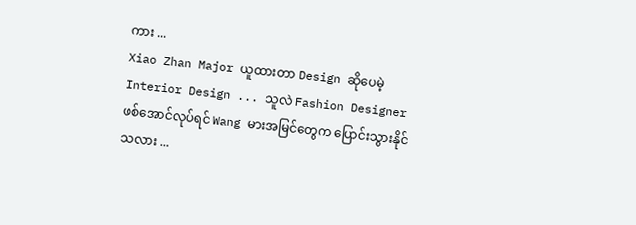ကား ...
Xiao Zhan Major ယူထားတာ Design ဆိုပေမဲ့ Interior Design ... သူလဲ Fashion Designer ဖစ်အောင်လုပ်ရင် Wang မားအမြင်တွေက ပြောင်းသွားနိုင်သလား ...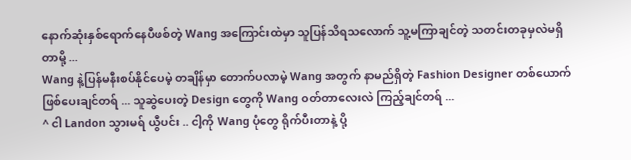နောက်ဆုံးနှစ်ရောက်နေပီဖစ်တဲ့ Wang အကြောင်းထဲမှာ သူပြန်သိရသလောက် သူ့မကြာချင်တဲ့ သတင်းတခုမှလဲမရှိတာမို့ ...
Wang နဲ့ပြန်မနီးစပ်နိုင်ပေမဲ့ တချိန်မှာ တောက်ပလာမဲ့ Wang အတွက် နာမည်ရှိတဲ့ Fashion Designer တစ်ယောက်ဖြစ်ပေးချင်တရ် ... သူဆွဲပေးတဲ့ Design တွေကို Wang ၀တ်တာလေးလဲ ကြည့်ချင်တရ် ...
^ ငါ Landon သွားမရ် ယွီပင်း .. ငါ့ကို Wang ပုံတွေ ရိုက်ပီးတာနဲ့ ပို့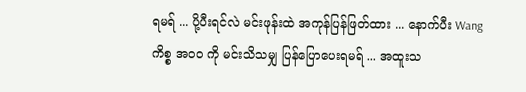ရမရ် ... ပို့ပီးရင်လဲ မင်းဖုန်းထဲ အကုန်ပြန်ဖြတ်ထား ... နောက်ပီး Wang ကိစ္စ အ၀၀ ကို မင်းသိသမျှ ပြန်ပြောပေးရမရ် ... အထူးသ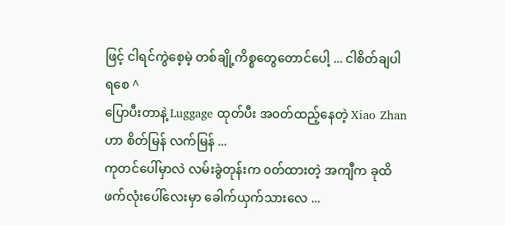ဖြင့် ငါရင်ကွဲစေ့မဲ့ တစ်ချို့ကိစ္စတွေတောင်ပေါ့ ... ငါစိတ်ချပါရစေ ^
ပြောပီးတာနဲ့ Luggage ထုတ်ပီး အ၀တ်ထည့်နေတဲ့ Xiao Zhan ဟာ စိတ်မြန် လက်မြန် ...
ကုတင်ပေါ်မှာလဲ လမ်းခွဲတုန်းက ၀တ်ထားတဲ့ အကျီက ခုထိ ဖက်လုံးပေါ်လေးမှာ ခေါက်ယှက်သားလေ ...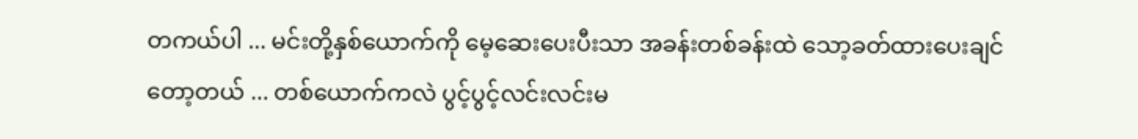တကယ်ပါ ... မင်းတို့နှစ်ယောက်ကို မေ့ဆေးပေးပီးသာ အခန်းတစ်ခန်းထဲ သော့ခတ်ထားပေးချင်တော့တယ် ... တစ်ယောက်ကလဲ ပွင့်ပွင့်လင်းလင်းမ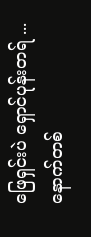ဖြေရှင်းပဲ ရှောင်ပုန်းတရ် ... နောက်တစ်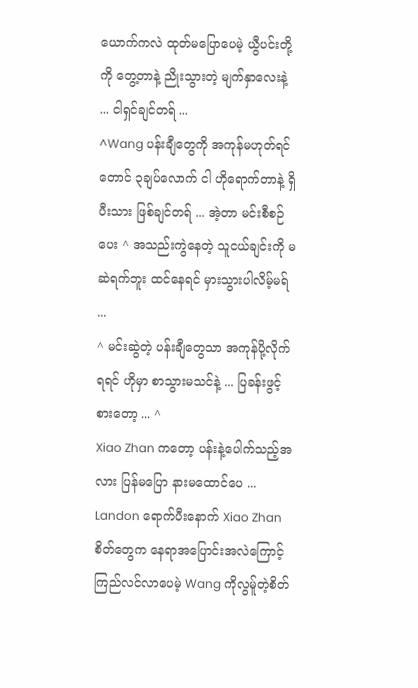ယောက်ကလဲ ထုတ်မပြောပေမဲ့ ယွီပင်းတို့ကို တွေ့တာနဲ့ ညိုးသွားတဲ့ မျက်နှာလေးနဲ့ ... ငါရှင်ချင်တရ် ...
^Wang ပန်းချီတွေကို အကုန်မဟုတ်ရင်တောင် ၃ချပ်လောက် ငါ ဟိုရောက်တာနဲ့ ရှိပီးသား ဖြစ်ချင်တရ် ... အဲ့တာ မင်းစီစဉ်ပေး ^ အသည်းကွဲနေတဲ့ သူငယ်ချင်းကို မဆဲရက်ဘူး ထင်နေရင် မှားသွားပါလိမ့်မရ် ...
^ မင်းဆွဲတဲ့ ပန်းချီတွေသာ အကုန်ပို့လိုက်ရရင် ဟိုမှာ စာသွားမသင်နဲ့ ... ပြခန်းဖွင့်စားတော့ ... ^
Xiao Zhan ကတော့ ပန်းနဲ့ပေါက်သည့်အလား ပြန်မပြော နားမထောင်ပေ ...
Landon ရောက်ပီးနောက် Xiao Zhan စိတ်တွေက နေရာအပြောင်းအလဲကြောင့် ကြည်လင်လာပေမဲ့ Wang ကိုလွမ်ူတဲ့စိတ်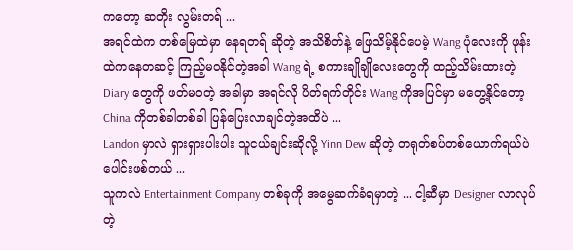ကတော့ ဆတိုး လွမ်းတရ် ...
အရင်ထဲက တစ်မြေထဲမှာ နေရတရ် ဆိုတဲ့ အသိစိတ်နဲ့ ဖြေသိမ့်နိုင်ပေမဲ့ Wang ပုံလေးကို ဖုန်းထဲကနေတဆင့် ကြည့်မ၀နိုင်တဲ့အခါ Wang ရဲ့ စကားချိုချိုလေးတွေကို ထည့်သိမ်းထားတဲ့ Diary တွေကို ဖတ်မ၀တဲ့ အခါမှာ အရင်လို ပိတ်ရက်တိုင်း Wang ကိုအပြင်မှာ မတွေ့နိုင်တော့ China ကိုတစ်ခါတစ်ခါ ပြန်ပြေးလာချင်တဲ့အထိပဲ ...
Landon မှာလဲ ရှားရှားပါးပါး သူငယ်ချင်းဆိုလို့ Yinn Dew ဆိုတဲ့ တရုတ်စပ်တစ်ယောက်ရယ်ပဲ ပေါင်းဖစ်တယ် ...
သူကလဲ Entertainment Company တစ်ခုကို အမွေဆက်ခံရမှာတဲ့ ... ငါ့ဆီမှာ Designer လာလုပ်တဲ့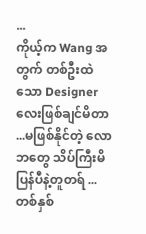...
ကိုယ့်က Wang အတွက် တစ်ဦးထဲသော Designer လေးဖြစ်ချင်မိတာ ...မဖြစ်နိုင်တဲ့ လောဘတွေ သိပ်ကြီးမိပြန်ပီနဲ့တူတရ် ...
တစ်နှစ်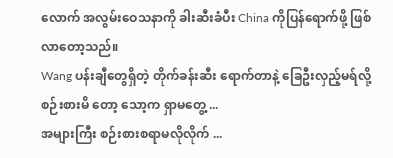လောက် အလွမ်းဝေသနာကို ခါးဆီးခံပီး China ကိုပြန်ရောက်ဖို့ ဖြစ်လာတော့သည်။
Wang ပန်းချီတွေရှိတဲ့ တိုက်ခန်းဆီး ရောက်တာနဲ့ ခြေဦးလှည့်မရ်လို့ စဉ်းစားမိ တော့ သော့က ရှာမတွေ့ ...
အများကြီး စဉ်းစားစရာမလိုလိုက် ...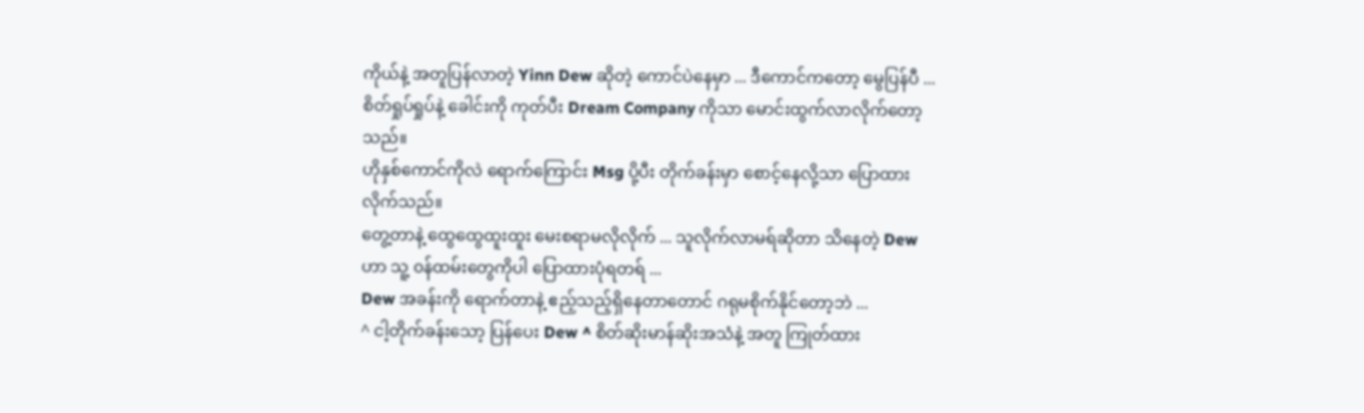ကိုယ်နဲ့ အတူပြန်လာတဲ့ Yinn Dew ဆိုတဲ့ ကောင်ပဲနေမှာ ... ဒီကောင်ကတော့ မွေပြန်ပီ ... စိတ်ရှုပ်ရှုပ်နဲ့ ခေါင်းကို ကုတ်ပီး Dream Company ကိုသာ မောင်းထွက်လာလိုက်တော့သည်။
ဟိုနှစ်ကောင်ကိုလဲ ရောက်ကြောင်း Msg ပို့ပီး တိုက်ခန်းမှာ စောင့်နေလို့သာ ပြောထားလိုက်သည်။
တွေ့တာနဲ့ ထွေထွေထူးထူး မေးစရာမလိုလိုက် ... သူလိုက်လာမရ်ဆိုတာ သိနေတဲ့ Dew ဟာ သူ့ ၀န်ထမ်းတွေကိုပါ ပြောထားပုံရတရ် ...
Dew အခန်းကို ရောက်တာနဲ့ ဧည့်သည့်ရှိနေတာတောင် ဂရုမစိုက်နိုင်တော့ဘဲ ...
^ ငါ့တိုက်ခန်းသော့ ပြန်ပေး Dew ^ စိတ်ဆိုးမာန်ဆိုးအသံနဲ့ အတူ ကြုတ်ထား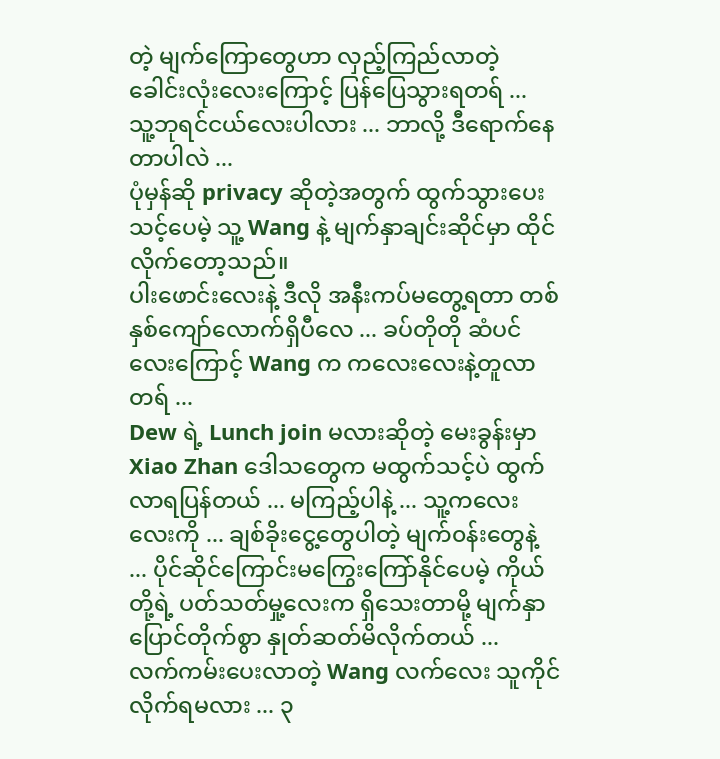တဲ့ မျက်ကြောတွေဟာ လှည့်ကြည်လာတဲ့ ခေါင်းလုံးလေးကြောင့် ပြန်ပြေသွားရတရ် ...
သူ့ဘုရင်ငယ်လေးပါလား ... ဘာလို့ ဒီရောက်နေတာပါလဲ ...
ပုံမှန်ဆို privacy ဆိုတဲ့အတွက် ထွက်သွားပေးသင့်ပေမဲ့ သူ့ Wang နဲ့ မျက်နှာချင်းဆိုင်မှာ ထိုင်လိုက်တော့သည်။
ပါးဖောင်းလေးနဲ့ ဒီလို အနီးကပ်မတွေ့ရတာ တစ်နှစ်ကျော်လောက်ရှိပီလေ ... ခပ်တိုတို ဆံပင်လေးကြောင့် Wang က ကလေးလေးနဲ့တူလာတရ် ...
Dew ရဲ့ Lunch join မလားဆိုတဲ့ မေးခွန်းမှာ Xiao Zhan ဒေါသတွေက မထွက်သင့်ပဲ ထွက်လာရပြန်တယ် ... မကြည့်ပါနဲ့ ... သူ့ကလေးလေးကို ... ချစ်ခိုးငွေ့တွေပါတဲ့ မျက်၀န်းတွေနဲ့ ... ပိုင်ဆိုင်ကြောင်းမကြွေးကြော်နိုင်ပေမဲ့ ကိုယ်တို့ရဲ့ ပတ်သတ်မှု့လေးက ရှိသေးတာမို့ မျက်နှာပြောင်တိုက်စွာ နှုတ်ဆတ်မိလိုက်တယ် ...
လက်ကမ်းပေးလာတဲ့ Wang လက်လေး သူကိုင်လိုက်ရမလား ... ၃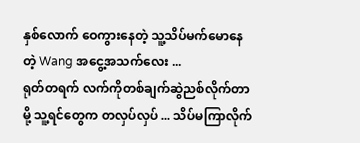နှစ်လောက် ဝေကွားနေတဲ့ သူ့သိပ်မက်မောနေတဲ့ Wang အငွေ့အသက်လေး ...
ရုတ်တရက် လက်ကိုတစ်ချက်ဆွဲညစ်လိုက်တာမို့ သူ့ရင်တွေက တလှပ်လှပ် ... သိပ်မကြာလိုက်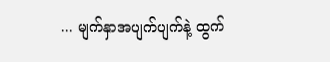... မျက်နှာအပျက်ပျက်နဲ့ ထွက်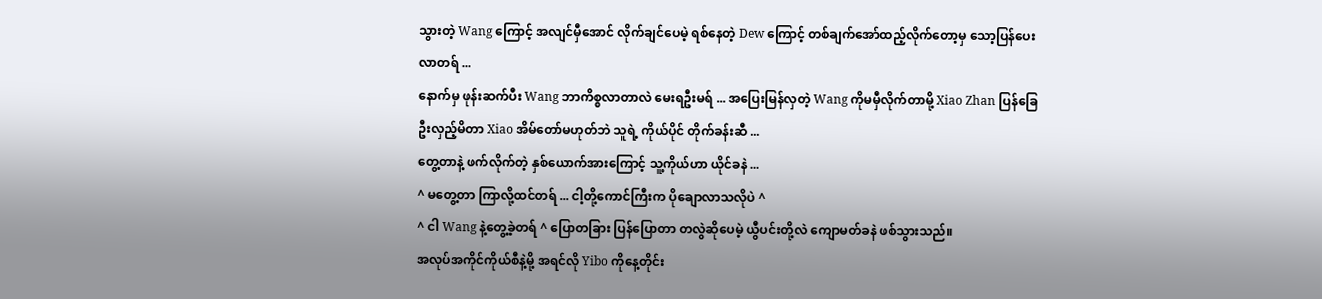သွားတဲ့ Wang ကြောင့် အလျင်မှီအောင် လိုက်ချင်ပေမဲ့ ရစ်နေတဲ့ Dew ကြောင့် တစ်ချက်အော်ထည့်လိုက်တော့မှ သော့ပြန်ပေးလာတရ် ...
နောက်မှ ဖုန်းဆက်ပီး Wang ဘာကိစ္စလာတာလဲ မေးရဦးမရ် ... အပြေးမြန်လှတဲ့ Wang ကိုမမှီလိုက်တာမို့ Xiao Zhan ပြန်ခြေဦးလှည့်မိတာ Xiao အိမ်တော်မဟုတ်ဘဲ သူရဲ့ ကိုယ်ပိုင် တိုက်ခန်းဆီ ...
တွေ့တာနဲ့ ဖက်လိုက်တဲ့ နှစ်ယောက်အားကြောင့် သူ့ကိုယ်ဟာ ယိုင်ခနဲ ...
^ မတွေ့တာ ကြာလို့ထင်တရ် ... ငါ့တို့ကောင်ကြီးက ပိုချောလာသလိုပဲ ^
^ ငါ Wang နဲ့တွေ့ခဲ့တရ် ^ ပြောတခြား ပြန်ပြောတာ တလွဲဆိုပေမဲ့ ယွီပင်းတို့လဲ ကျောမတ်ခနဲ ဖစ်သွားသည်။
အလုပ်အကိုင်ကိုယ်စီနဲ့မို့ အရင်လို Yibo ကိုနေ့တိုင်း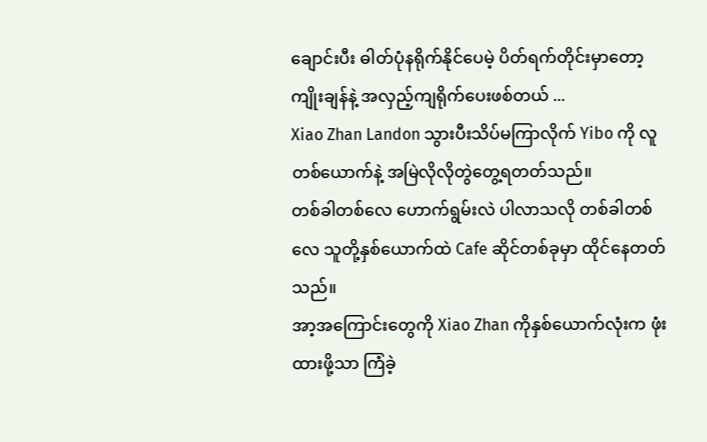ချောင်းပီး ဓါတ်ပုံနရိုက်နိုင်ပေမဲ့ ပိတ်ရက်တိုင်းမှာတော့ ကျိုးချန်နဲ့ အလှည့်ကျရိုက်ပေးဖစ်တယ် ...
Xiao Zhan Landon သွားပီးသိပ်မကြာလိုက် Yibo ကို လူတစ်ယောက်နဲ့ အမြဲလိုလိုတွဲတွေ့ရတတ်သည်။
တစ်ခါတစ်လေ ဟောက်ရွမ်းလဲ ပါလာသလို တစ်ခါတစ်လေ သူတို့နှစ်ယောက်ထဲ Cafe ဆိုင်တစ်ခုမှာ ထိုင်နေတတ်သည်။
အာ့အကြောင်းတွေကို Xiao Zhan ကိုနှစ်ယောက်လုံးက ဖုံးထားဖို့သာ ကြံခဲ့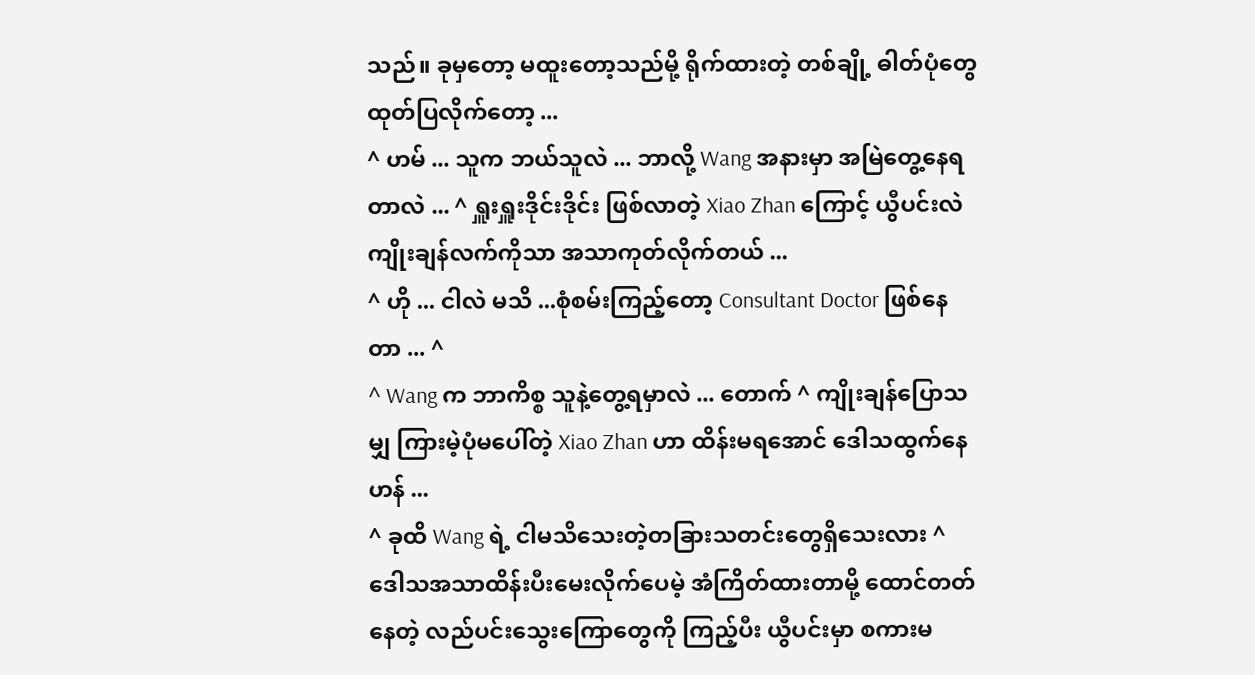သည်။ ခုမှတော့ မထူးတော့သည်မို့ ရိုက်ထားတဲ့ တစ်ချို့ ဓါတ်ပုံတွေထုတ်ပြလိုက်တော့ ...
^ ဟမ် ... သူက ဘယ်သူလဲ ... ဘာလို့ Wang အနားမှာ အမြဲတွေ့နေရတာလဲ ... ^ ရှူးရှူးဒိုင်းဒိုင်း ဖြစ်လာတဲ့ Xiao Zhan ကြောင့် ယွီပင်းလဲ ကျိုးချန်လက်ကိုသာ အသာကုတ်လိုက်တယ် ...
^ ဟို ... ငါလဲ မသိ ...စုံစမ်းကြည့်တော့ Consultant Doctor ဖြစ်နေတာ ... ^
^ Wang က ဘာကိစ္စ သူနဲ့တွေ့ရမှာလဲ ... တောက် ^ ကျိုးချန်ပြောသမျှ ကြားမဲ့ပုံမပေါ်တဲ့ Xiao Zhan ဟာ ထိန်းမရအောင် ဒေါသထွက်နေဟန် ...
^ ခုထိ Wang ရဲ့ ငါမသိသေးတဲ့တခြားသတင်းတွေရှိသေးလား ^
ဒေါသအသာထိန်းပီးမေးလိုက်ပေမဲ့ အံကြိတ်ထားတာမို့ ထောင်တတ်နေတဲ့ လည်ပင်းသွေးကြောတွေကို ကြည့်ပီး ယွီပင်းမှာ စကားမ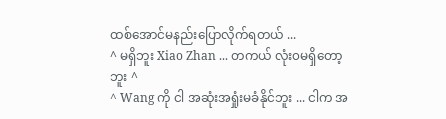ထစ်အောင်မနည်းပြောလိုက်ရတယ် ...
^ မရှိဘူး Xiao Zhan ... တကယ် လုံး၀မရှိတော့ဘူး ^
^ Wang ကို ငါ အဆုံးအရှုံးမခံနိုင်ဘူး ... ငါက အ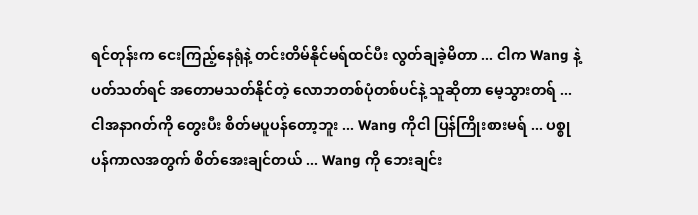ရင်တုန်းက ငေးကြည့်နေရုံနဲ့ တင်းတိမ်နိုင်မရ်ထင်ပီး လွတ်ချခဲ့မိတာ ... ငါက Wang နဲ့ပတ်သတ်ရင် အတောမသတ်နိုင်တဲ့ လောဘတစ်ပုံတစ်ပင်နဲ့ သူဆိုတာ မေ့သွားတရ် ... ငါအနာဂတ်ကို တွေးပီး စိတ်မပူပန်တော့ဘူး ... Wang ကိုငါ ပြန်ကြိုးစားမရ် ... ပစ္စုပန်ကာလအတွက် စိတ်အေးချင်တယ် ... Wang ကို ဘေးချင်း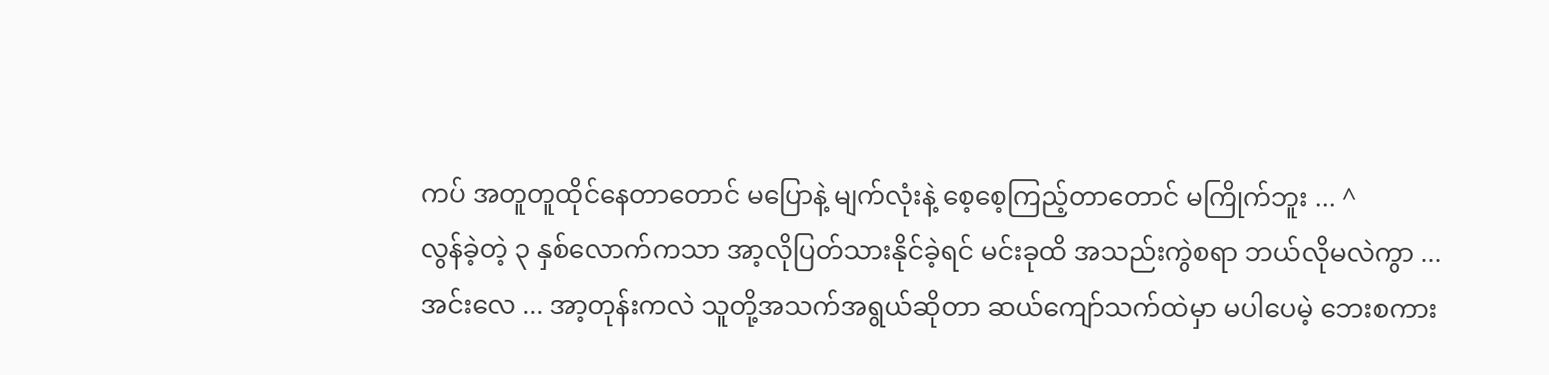ကပ် အတူတူထိုင်နေတာတောင် မပြောနဲ့ မျက်လုံးနဲ့ စေ့စေ့ကြည့်တာတောင် မကြိုက်ဘူး ... ^
လွန်ခဲ့တဲ့ ၃ နှစ်လောက်ကသာ အာ့လိုပြတ်သားနိုင်ခဲ့ရင် မင်းခုထိ အသည်းကွဲစရာ ဘယ်လိုမလဲကွာ ...
အင်းလေ ... အာ့တုန်းကလဲ သူတို့အသက်အရွယ်ဆိုတာ ဆယ်ကျော်သက်ထဲမှာ မပါပေမဲ့ ဘေးစကား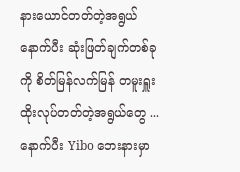နားယောင်တတ်တဲ့အရွယ် နောက်ပီး ဆုံးဖြတ်ချက်တစ်ခုကို စိတ်မြန်လက်မြန် တမူးရှူးထိုးလုပ်တတ်တဲ့အရွယ်တွေ ...
နောက်ပီး Yibo ဘေးနားမှာ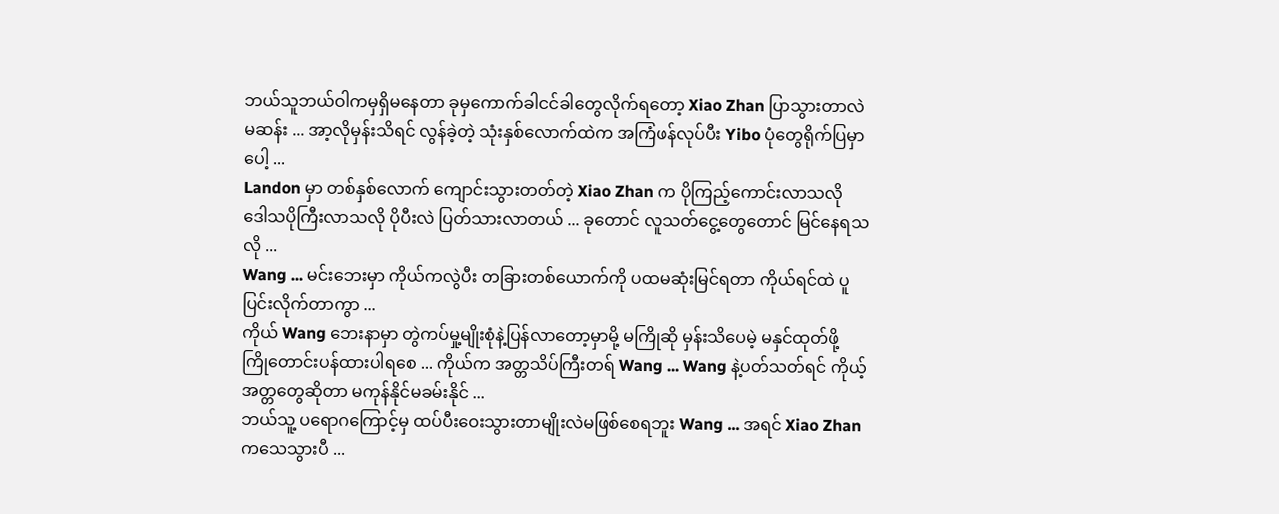ဘယ်သူဘယ်ဝါကမှရှိမနေတာ ခုမှကောက်ခါငင်ခါတွေလိုက်ရတော့ Xiao Zhan ပြာသွားတာလဲမဆန်း ... အာ့လိုမှန်းသိရင် လွန်ခဲ့တဲ့ သုံးနှစ်လောက်ထဲက အကြံဖန်လုပ်ပီး Yibo ပုံတွေရိုက်ပြမှာပေါ့ ...
Landon မှာ တစ်နှစ်လောက် ကျောင်းသွားတတ်တဲ့ Xiao Zhan က ပိုကြည့်ကောင်းလာသလို ဒေါသပိုကြီးလာသလို ပိုပီးလဲ ပြတ်သားလာတယ် ... ခုတောင် လူသတ်ငွေ့တွေတောင် မြင်နေရသလို ...
Wang ... မင်းဘေးမှာ ကိုယ်ကလွဲပီး တခြားတစ်ယောက်ကို ပထမဆုံးမြင်ရတာ ကိုယ်ရင်ထဲ ပူပြင်းလိုက်တာကွာ ...
ကိုယ် Wang ဘေးနာမှာ တွဲကပ်မှု့မျိုးစုံနဲ့ပြန်လာတော့မှာမို့ မကြိုဆို မှန်းသိပေမဲ့ မနှင်ထုတ်ဖို့ ကြိုတောင်းပန်ထားပါရစေ ... ကိုယ်က အတ္တသိပ်ကြီးတရ် Wang ... Wang နဲ့ပတ်သတ်ရင် ကိုယ့်အတ္တတွေဆိုတာ မကုန်နိုင်မခမ်းနိုင် ...
ဘယ်သူ့ ပရောဂကြောင့်မှ ထပ်ပီးဝေးသွားတာမျိုးလဲမဖြစ်စေရဘူး Wang ... အရင် Xiao Zhan ကသေသွားပီ ...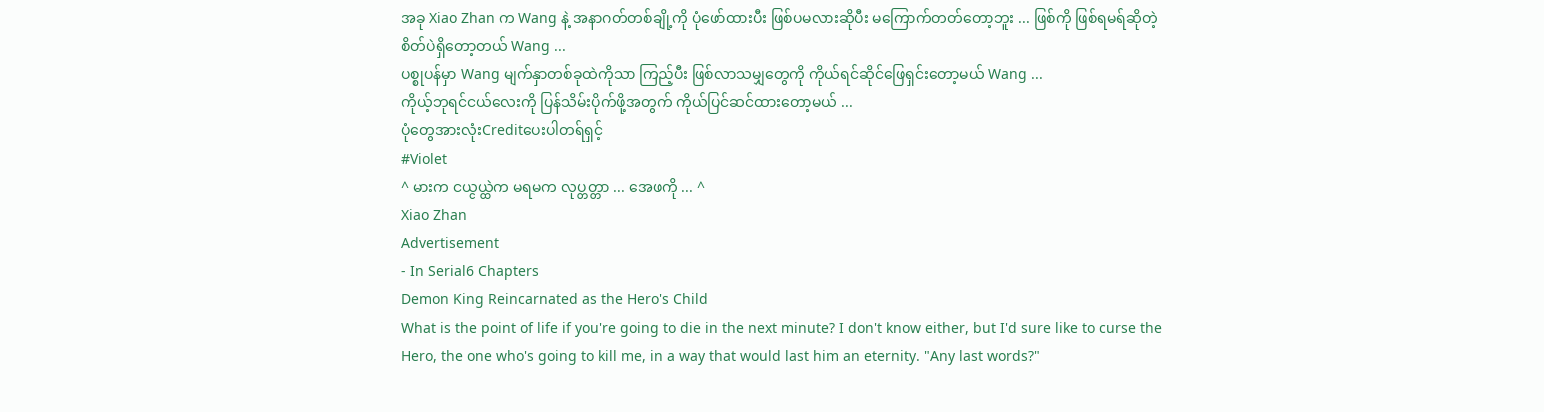အခု Xiao Zhan က Wang နဲ့ အနာဂတ်တစ်ချို့ကို ပုံဖော်ထားပီး ဖြစ်ပမလားဆိုပီး မကြောက်တတ်တော့ဘူး ... ဖြစ်ကို ဖြစ်ရမရ်ဆိုတဲ့ စိတ်ပဲရှိတော့တယ် Wang ...
ပစ္စုပန်မှာ Wang မျက်နှာတစ်ခုထဲကိုသာ ကြည့်ပီး ဖြစ်လာသမျှတွေကို ကိုယ်ရင်ဆိုင်ဖြေရှင်းတော့မယ် Wang ...
ကိုယ့်ဘုရင်ငယ်လေးကို ပြန်သိမ်းပိုက်ဖို့အတွက် ကိုယ်ပြင်ဆင်ထားတော့မယ် ...
ပုံတွေအားလုံးCreditပေးပါတရ်ရှင့်
#Violet
^ မားက ငယ္ငယ္ထဲက မရမက လုပ္တတ္တာ ... အေဖကို ... ^
Xiao Zhan
Advertisement
- In Serial6 Chapters
Demon King Reincarnated as the Hero's Child
What is the point of life if you're going to die in the next minute? I don't know either, but I'd sure like to curse the Hero, the one who's going to kill me, in a way that would last him an eternity. "Any last words?"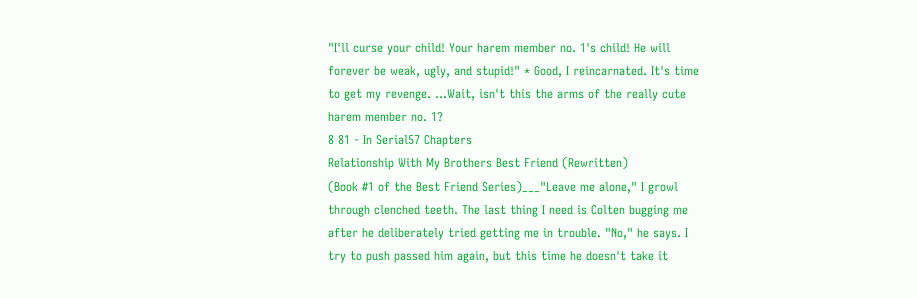"I'll curse your child! Your harem member no. 1's child! He will forever be weak, ugly, and stupid!" * Good, I reincarnated. It's time to get my revenge. ...Wait, isn't this the arms of the really cute harem member no. 1?
8 81 - In Serial57 Chapters
Relationship With My Brothers Best Friend (Rewritten)
(Book #1 of the Best Friend Series)___"Leave me alone," I growl through clenched teeth. The last thing I need is Colten bugging me after he deliberately tried getting me in trouble. "No," he says. I try to push passed him again, but this time he doesn't take it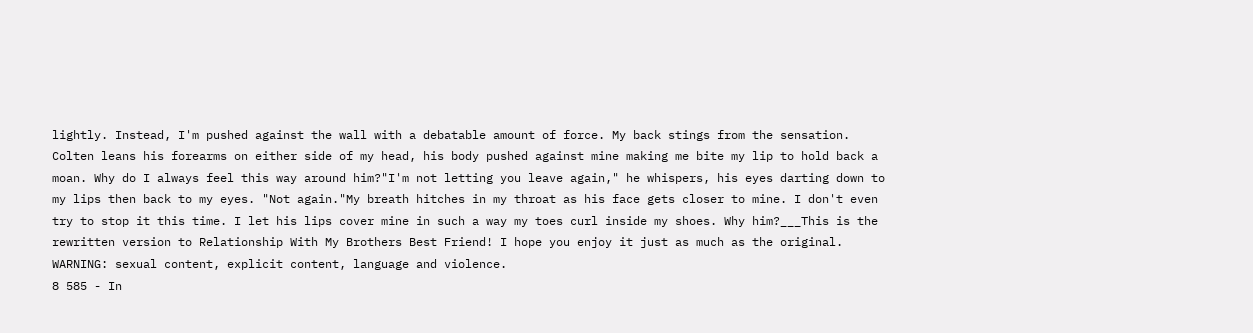lightly. Instead, I'm pushed against the wall with a debatable amount of force. My back stings from the sensation. Colten leans his forearms on either side of my head, his body pushed against mine making me bite my lip to hold back a moan. Why do I always feel this way around him?"I'm not letting you leave again," he whispers, his eyes darting down to my lips then back to my eyes. "Not again."My breath hitches in my throat as his face gets closer to mine. I don't even try to stop it this time. I let his lips cover mine in such a way my toes curl inside my shoes. Why him?___This is the rewritten version to Relationship With My Brothers Best Friend! I hope you enjoy it just as much as the original. WARNING: sexual content, explicit content, language and violence.
8 585 - In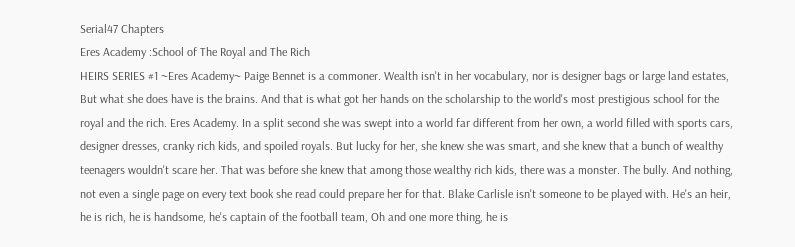Serial47 Chapters
Eres Academy :School of The Royal and The Rich
HEIRS SERIES #1 ~Eres Academy~ Paige Bennet is a commoner. Wealth isn't in her vocabulary, nor is designer bags or large land estates, But what she does have is the brains. And that is what got her hands on the scholarship to the world's most prestigious school for the royal and the rich. Eres Academy. In a split second she was swept into a world far different from her own, a world filled with sports cars, designer dresses, cranky rich kids, and spoiled royals. But lucky for her, she knew she was smart, and she knew that a bunch of wealthy teenagers wouldn't scare her. That was before she knew that among those wealthy rich kids, there was a monster. The bully. And nothing, not even a single page on every text book she read could prepare her for that. Blake Carlisle isn't someone to be played with. He's an heir, he is rich, he is handsome, he's captain of the football team, Oh and one more thing, he is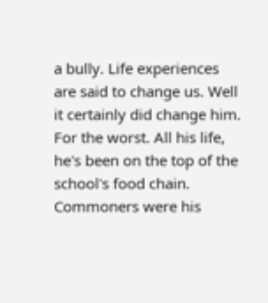a bully. Life experiences are said to change us. Well it certainly did change him. For the worst. All his life, he's been on the top of the school's food chain. Commoners were his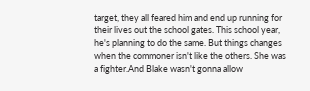target, they all feared him and end up running for their lives out the school gates. This school year, he's planning to do the same. But things changes when the commoner isn't like the others. She was a fighter.And Blake wasn't gonna allow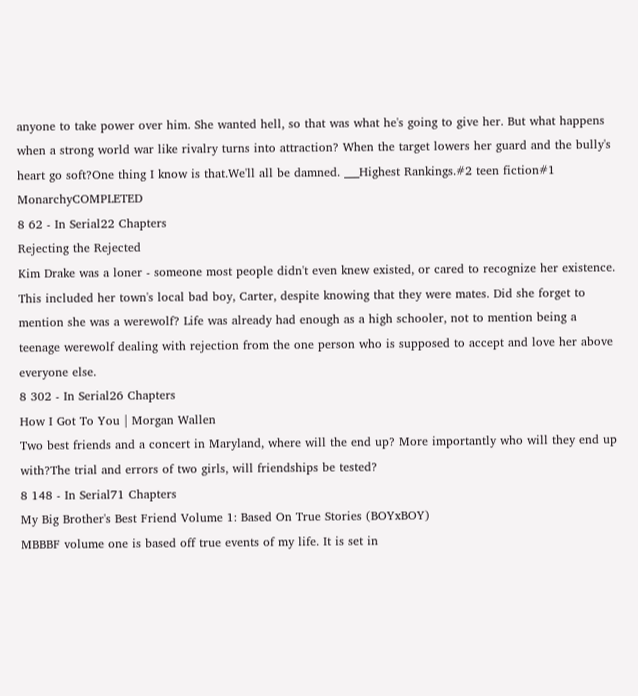anyone to take power over him. She wanted hell, so that was what he's going to give her. But what happens when a strong world war like rivalry turns into attraction? When the target lowers her guard and the bully's heart go soft?One thing I know is that.We'll all be damned. ___Highest Rankings.#2 teen fiction#1 MonarchyCOMPLETED
8 62 - In Serial22 Chapters
Rejecting the Rejected
Kim Drake was a loner - someone most people didn't even knew existed, or cared to recognize her existence. This included her town's local bad boy, Carter, despite knowing that they were mates. Did she forget to mention she was a werewolf? Life was already had enough as a high schooler, not to mention being a teenage werewolf dealing with rejection from the one person who is supposed to accept and love her above everyone else.
8 302 - In Serial26 Chapters
How I Got To You | Morgan Wallen
Two best friends and a concert in Maryland, where will the end up? More importantly who will they end up with?The trial and errors of two girls, will friendships be tested?
8 148 - In Serial71 Chapters
My Big Brother's Best Friend Volume 1: Based On True Stories (BOYxBOY)
MBBBF volume one is based off true events of my life. It is set in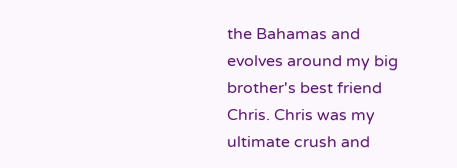the Bahamas and evolves around my big brother's best friend Chris. Chris was my ultimate crush and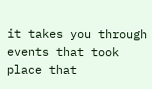it takes you through events that took place that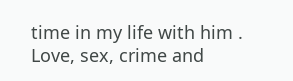time in my life with him . Love, sex, crime and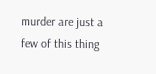murder are just a few of this thing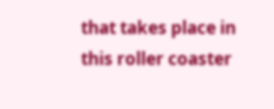that takes place in this roller coaster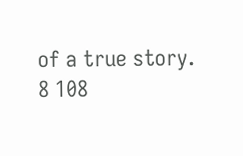of a true story.
8 108